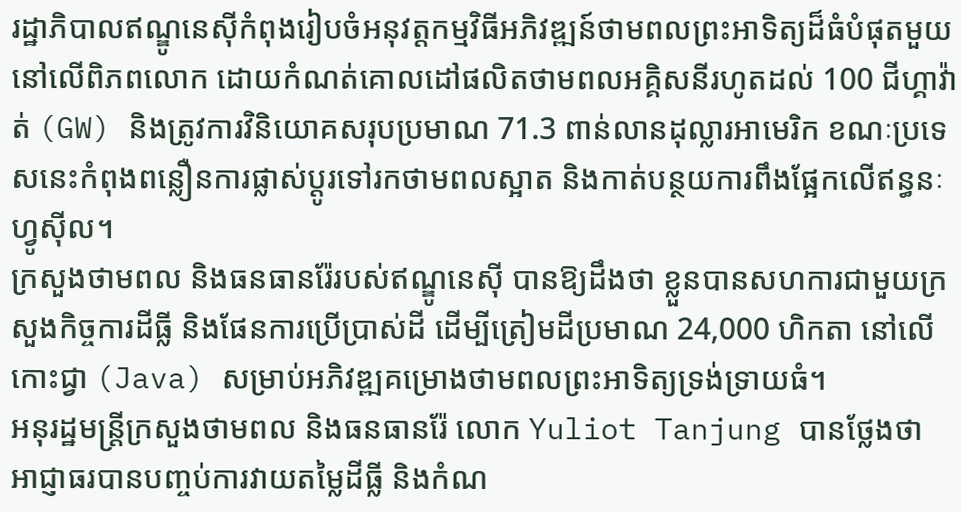រដ្ឋាភិបាលឥណ្ឌូនេស៊ីកំពុងរៀបចំអនុវត្តកម្មវិធីអភិវឌ្ឍន៍ថាមពលព្រះអាទិត្យដ៏ធំបំផុតមួយនៅលើពិភពលោក ដោយកំណត់គោលដៅផលិតថាមពលអគ្គិសនីរហូតដល់ 100 ជីហ្គាវ៉ាត់ (GW) និងត្រូវការវិនិយោគសរុបប្រមាណ 71.3 ពាន់លានដុល្លារអាមេរិក ខណៈប្រទេសនេះកំពុងពន្លឿនការផ្លាស់ប្តូរទៅរកថាមពលស្អាត និងកាត់បន្ថយការពឹងផ្អែកលើឥន្ធនៈហ្វូស៊ីល។
ក្រសួងថាមពល និងធនធានរ៉ែរបស់ឥណ្ឌូនេស៊ី បានឱ្យដឹងថា ខ្លួនបានសហការជាមួយក្រសួងកិច្ចការដីធ្លី និងផែនការប្រើប្រាស់ដី ដើម្បីត្រៀមដីប្រមាណ 24,000 ហិកតា នៅលើកោះជ្វា (Java) សម្រាប់អភិវឌ្ឍគម្រោងថាមពលព្រះអាទិត្យទ្រង់ទ្រាយធំ។
អនុរដ្ឋមន្ត្រីក្រសួងថាមពល និងធនធានរ៉ែ លោក Yuliot Tanjung បានថ្លែងថា អាជ្ញាធរបានបញ្ចប់ការវាយតម្លៃដីធ្លី និងកំណ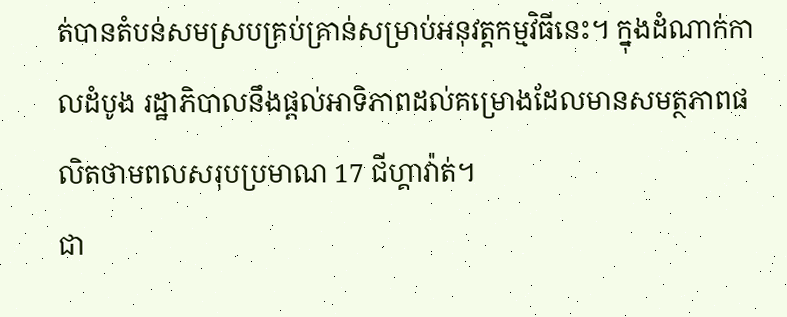ត់បានតំបន់សមស្របគ្រប់គ្រាន់សម្រាប់អនុវត្តកម្មវិធីនេះ។ ក្នុងដំណាក់កាលដំបូង រដ្ឋាភិបាលនឹងផ្តល់អាទិភាពដល់គម្រោងដែលមានសមត្ថភាពផលិតថាមពលសរុបប្រមាណ 17 ជីហ្គាវ៉ាត់។
ជា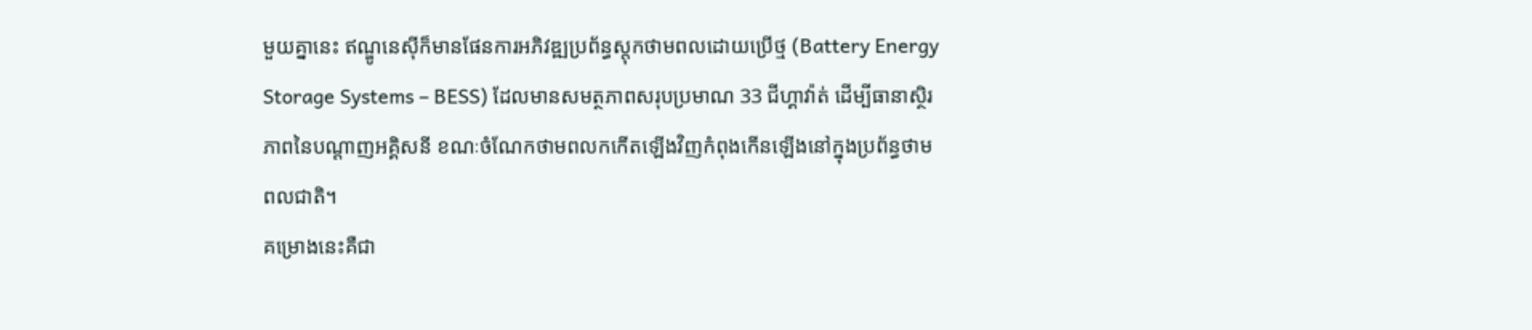មួយគ្នានេះ ឥណ្ឌូនេស៊ីក៏មានផែនការអភិវឌ្ឍប្រព័ន្ធស្តុកថាមពលដោយប្រើថ្ម (Battery Energy Storage Systems – BESS) ដែលមានសមត្ថភាពសរុបប្រមាណ 33 ជីហ្គាវ៉ាត់ ដើម្បីធានាស្ថិរភាពនៃបណ្តាញអគ្គិសនី ខណៈចំណែកថាមពលកកើតឡើងវិញកំពុងកើនឡើងនៅក្នុងប្រព័ន្ធថាមពលជាតិ។
គម្រោងនេះគឺជា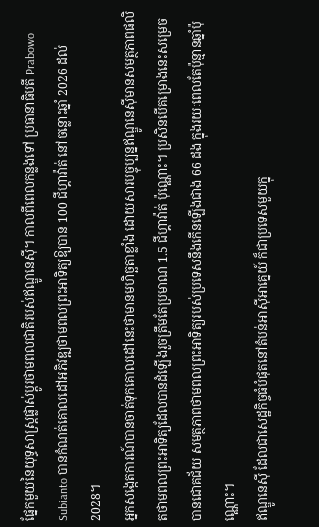ផ្នែកមួយនៃយុទ្ធសាស្ត្រផ្លាស់ប្តូរថាមពលជាតិរបស់ឥណ្ឌូនេស៊ី។ កាលពីពេលកន្លងទៅ ប្រធានាធិបតី Prabowo Subianto បានកំណត់គោលដៅអភិវឌ្ឍថាមពលព្រះអាទិត្យឱ្យបាន 100 ជីហ្គាវ៉ាត់ នៅចន្លោះឆ្នាំ 2026 ដល់ 2028។
អ្នកសង្កេតការណ៍បានចាត់ទុកគោលដៅនេះថាមានមហិច្ឆតាខ្លាំង ដោយសារបច្ចុប្បន្នឥណ្ឌូនេស៊ីមានសមត្ថភាពផលិតថាមពលព្រះអាទិត្យដែលបានដំឡើងរួចត្រឹមតែប្រមាណ 1.5 ជីហ្គាវ៉ាត់ ប៉ុណ្ណោះ។ ប្រសិនបើគម្រោងនេះសម្រេចបានជោគជ័យ សមត្ថភាពថាមពលព្រះអាទិត្យរបស់ប្រទេសនឹងកើនឡើងជាង 66 ដង ក្នុងរយៈពេលតែប៉ុន្មានឆ្នាំប៉ុណ្ណោះ។
ឥណ្ឌូនេស៊ី ដែលជាសេដ្ឋកិច្ចធំបំផុតនៅតំបន់អាស៊ីអាគ្នេយ៍ ក៏ជាប្រទេសមួយក្នុ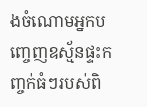ងចំណោមអ្នកបញ្ចេញឧស្ម័នផ្ទះកញ្ចក់ធំៗរបស់ពិ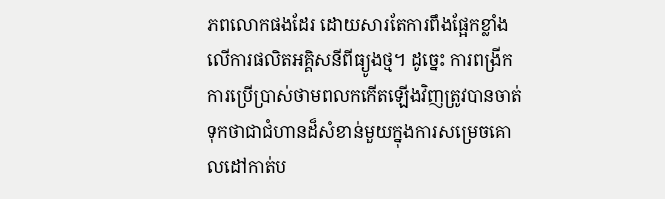ភពលោកផងដែរ ដោយសារតែការពឹងផ្អែកខ្លាំងលើការផលិតអគ្គិសនីពីធ្យូងថ្ម។ ដូច្នេះ ការពង្រីកការប្រើប្រាស់ថាមពលកកើតឡើងវិញត្រូវបានចាត់ទុកថាជាជំហានដ៏សំខាន់មួយក្នុងការសម្រេចគោលដៅកាត់ប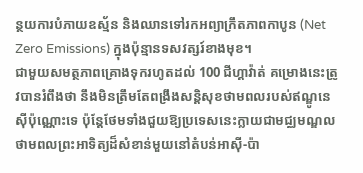ន្ថយការបំភាយឧស្ម័ន និងឈានទៅរកអព្យាក្រឹតភាពកាបូន (Net Zero Emissions) ក្នុងប៉ុន្មានទសវត្សរ៍ខាងមុខ។
ជាមួយសមត្ថភាពគ្រោងទុករហូតដល់ 100 ជីហ្គាវ៉ាត់ គម្រោងនេះត្រូវបានរំពឹងថា នឹងមិនត្រឹមតែពង្រឹងសន្តិសុខថាមពលរបស់ឥណ្ឌូនេស៊ីប៉ុណ្ណោះទេ ប៉ុន្តែថែមទាំងជួយឱ្យប្រទេសនេះក្លាយជាមជ្ឈមណ្ឌលថាមពលព្រះអាទិត្យដ៏សំខាន់មួយនៅតំបន់អាស៊ី-ប៉ា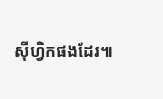ស៊ីហ្វិកផងដែរ៕